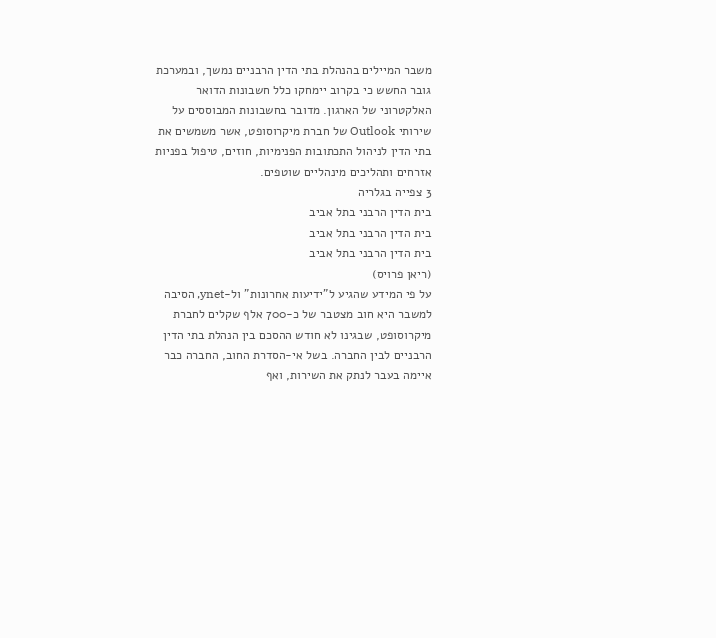משבר המיילים בהנהלת בתי הדין הרבניים נמשך, ובמערכת גובר החשש כי בקרוב יימחקו כלל חשבונות הדואר האלקטרוני של הארגון. מדובר בחשבונות המבוססים על שירותי Outlook של חברת מיקרוסופט, אשר משמשים את בתי הדין לניהול התכתובות הפנימיות, חוזים, טיפול בפניות אזרחים ותהליכים מינהליים שוטפים.
3 צפייה בגלריה
בית הדין הרבני בתל אביב
בית הדין הרבני בתל אביב
בית הדין הרבני בתל אביב
(ריאן פרויס)
על פי המידע שהגיע ל"ידיעות אחרונות" ול-ynet, הסיבה למשבר היא חוב מצטבר של כ-700 אלף שקלים לחברת מיקרוסופט, שבגינו לא חודש ההסכם בין הנהלת בתי הדין הרבניים לבין החברה. בשל אי-הסדרת החוב, החברה כבר איימה בעבר לנתק את השירות, ואף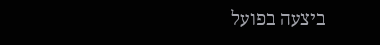ביצעה בפועל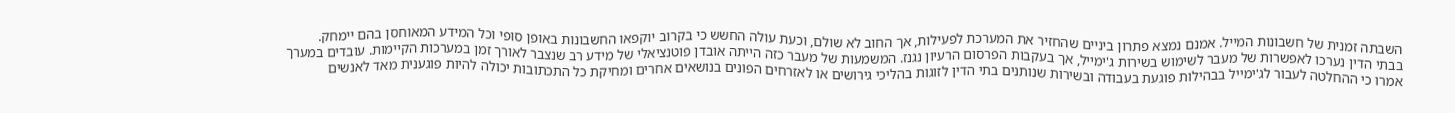השבתה זמנית של חשבונות המייל. אמנם נמצא פתרון ביניים שהחזיר את המערכת לפעילות, אך החוב לא שולם, וכעת עולה החשש כי בקרוב יוקפאו החשבונות באופן סופי וכל המידע המאוחסן בהם יימחק.
בבתי הדין נערכו לאפשרות של מעבר לשימוש בשירות ג'ימייל, אך בעקבות הפרסום הרעיון נגנז. המשמעות של מעבר כזה הייתה אובדן פוטנציאלי של מידע רב שנצבר לאורך זמן במערכות הקיימות. עובדים במערך אמרו כי ההחלטה לעבור לג'ימייל בבהילות פוגעת בעבודה ובשירות שנותנים בתי הדין לזוגות בהליכי גירושים או לאזרחים הפונים בנושאים אחרים ומחיקת כל התכתובות יכולה להיות פוגענית מאד לאנשים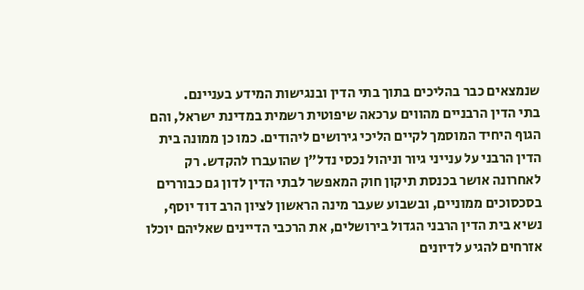שנמצאים כבר בהליכים בתוך בתי הדין ובנגישות המידע בעניינם.
בתי הדין הרבניים מהווים ערכאה שיפוטית רשמית במדינת ישראל, והם הגוף היחיד המוסמך לקיים הליכי גירושים ליהודים. כמו כן ממונה בית הדין הרבני על ענייני גיור וניהול נכסי נדל"ן שהועברו להקדש. רק לאחרונה אושר בכנסת תיקון חוק המאפשר לבתי הדין לדון גם כבוררים בסכסוכים ממוניים, ובשבוע שעבר מינה הראשון לציון הרב דוד יוסף, נשיא בית הדין הרבני הגדול בירושלים, את הרכבי הדיינים שאליהם יוכלו אזרחים להגיע לדיונים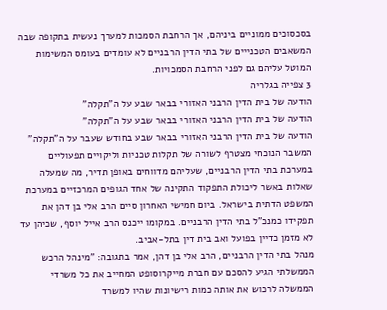בסכסוכים ממוניים ביניהם, אך הרחבת הסמכות למערך נעשית בתקופה שבה המשאבים הטכנייים של בתי הדין הרבניים לא עומדים בעומס המשימות המוטל עליהם גם לפני הרחבת הסמכויות.
3 צפייה בגלריה
הודעה של בית הדין הרבני האזורי בבאר שבע על ה"תקלה"
הודעה של בית הדין הרבני האזורי בבאר שבע על ה"תקלה"
הודעה של בית הדין הרבני האזורי בבאר שבע בחודש שעבר על ה"תקלה"
המשבר הנוכחי מצטרף לשורה של תקלות טכניות וליקויים תפעוליים במערכת בתי הדין הרבניים, שעליהם מדווחים באופן תדיר, מה שמעלה שאלות באשר ליכולת התפקוד התקינה של אחד הגופים המרכזיים במערכת המשפט הדתית בישראל. ביום חמישי האחרון סיים הרב אלי בן דהן את תפקידו כמנכ"ל בתי הדין הרבניים. במקומו ייכנס הרב אייל יוסף, שכיהן עד לא מזמן כדיין בפועל ואב בית דין בתל-אביב.
מנהל בתי הדין הרבניים, הרב אלי בן דהן, אמר בתגובה: "מינהל הרכש הממשלתי הגיע להסכם עם חברת מייקרוסופט המחייב את כל משרדי הממשלה לרכוש את אותה כמות רישיונות שהיו למשרד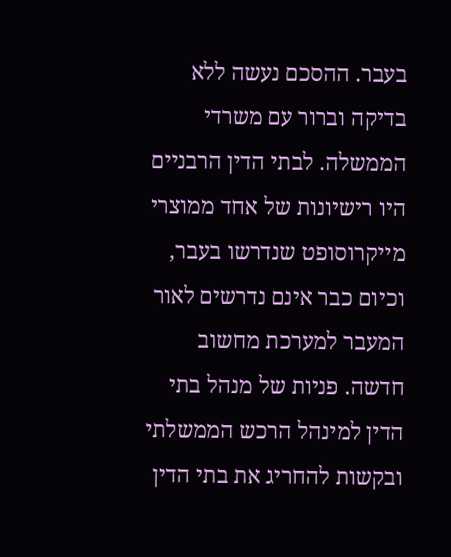בעבר. ההסכם נעשה ללא בדיקה וברור עם משרדי הממשלה. לבתי הדין הרבניים היו רישיונות של אחד ממוצרי מייקרוסופט שנדרשו בעבר, וכיום כבר אינם נדרשים לאור המעבר למערכת מחשוב חדשה. פניות של מנהל בתי הדין למינהל הרכש הממשלתי ובקשות להחריג את בתי הדין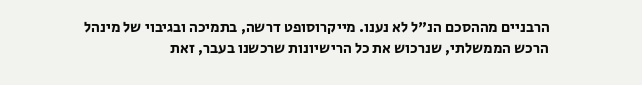הרבניים מההסכם הנ"ל לא נענו. מייקרוסופט דרשה, בתמיכה ובגיבוי של מינהל הרכש הממשלתי, שנרכוש את כל הרישיונות שרכשנו בעבר, זאת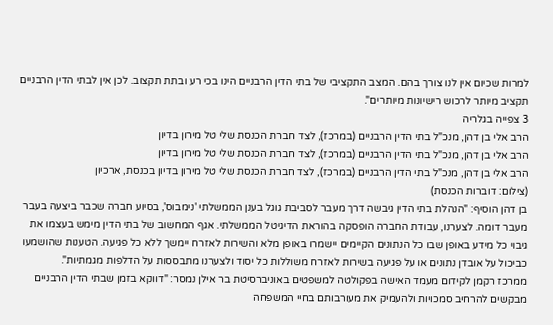למרות שכיום אין לנו צורך בהם. המצב התקציבי של בתי הדין הרבניים הינו בכי רע ובתת תקצוב. לכן אין לבתי הדין הרבניים תקציב מיותר לרכוש רישיונות מיותרים".
3 צפייה בגלריה
הרב אלי בן דהן, מנכ"ל בתי הדין הרבניים (במרכז), לצד חברת הכנסת שלי טל מירון בדיון
הרב אלי בן דהן, מנכ"ל בתי הדין הרבניים (במרכז), לצד חברת הכנסת שלי טל מירון בדיון
הרב אלי בן דהן, מנכ"ל בתי הדין הרבניים (במרכז), לצד חברת הכנסת שלי טל מירון בדיון בכנסת, ארכיון
(צילום: דוברות הכנסת)
בן דהן הוסיף: "הנהלת בתי הדין גיבשה דרך מעבר לסביבת גוגל בענן הממשלתי 'נימבוס', בסיוע חברה שכבר ביצעה בעבר מעבר דומה. לצערנו, עבודת החברה הופסקה בהוראת הדיגיטל הממשלתי. אגף המחשוב של בתי הדין מימש בעצמו את גיבוי כל מידע באופן שבו כל הנתונים הקיימים יישמרו באופן מלא והשירות לאזרח יימשך ללא כל פגיעה. הטענות שהושמעו כביכול על אובדן נתונים או על פגיעה בשירות לאזרח משוללות כל יסוד ולצערנו מתבססות על הדלפות מגמתיות".
ממרכז רקמן לקידום מעמד האישה בפקולטה למשפטים באוניברסיטת בר אילן נמסר: "דווקא בזמן שבתי הדין הרבניים מבקשים להרחיב סמכויות ולהעמיק את מעורבותם בחיי המשפחה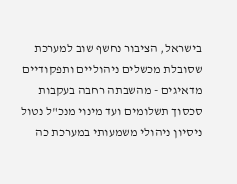בישראל, הציבור נחשף שוב למערכת שסובלת מכשלים ניהוליים ותפקודיים מדאיגים - מהשבתה רחבה בעקבות סכסוך תשלומים ועד מינוי מנכ"ל נטול ניסיון ניהולי משמעותי במערכת כה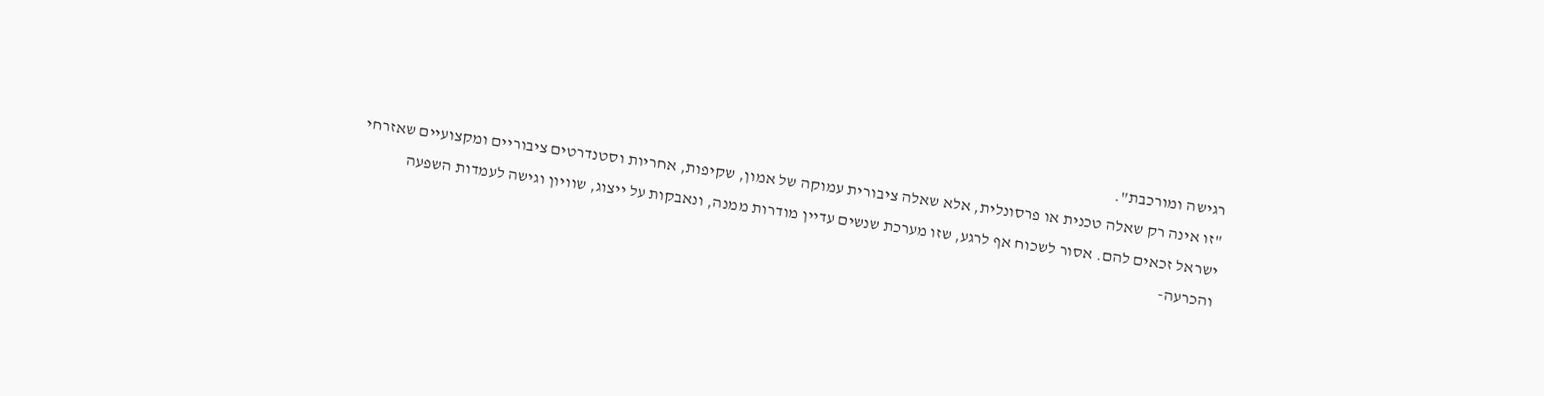רגישה ומורכבת".
"זו אינה רק שאלה טכנית או פרסונלית, אלא שאלה ציבורית עמוקה של אמון, שקיפות, אחריות וסטנדרטים ציבוריים ומקצועיים שאזרחי ישראל זכאים להם. אסור לשכוח אף לרגע, שזו מערכת שנשים עדיין מודרות ממנה, ונאבקות על ייצוג, שוויון וגישה לעמדות השפעה והכרעה-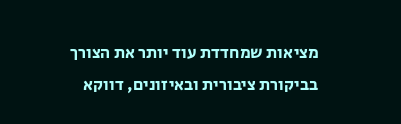מציאות שמחדדת עוד יותר את הצורך בביקורת ציבורית ובאיזונים, דווקא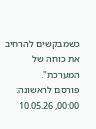כשמבקשים להרחיב את כוחה של המערכת".
פורסם לראשונה: 00:00, 10.05.26